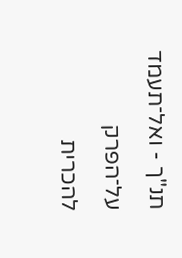תנ"ך - ואל־תעמד
על־הפרק
להכרית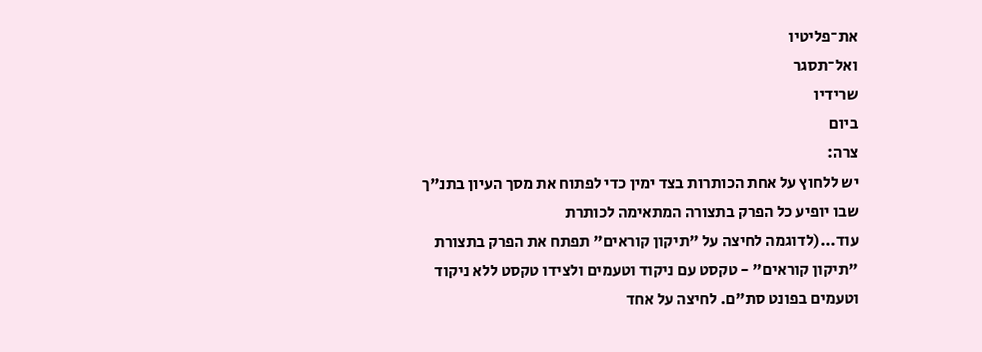את־פליטיו
ואל־תסגר
שרידיו
ביום
צרה:
יש ללחוץ על אחת הכותרות בצד ימין כדי לפתוח את מסך העיון בתנ"ך שבו יופיע כל הפרק בתצורה המתאימה לכותרת
עוד...(לדוגמה לחיצה על "תיקון קוראים" תפתח את הפרק בתצורת "תיקון קוראים" - טקסט עם ניקוד וטעמים ולצידו טקסט ללא ניקוד וטעמים בפונט סת"ם. לחיצה על אחד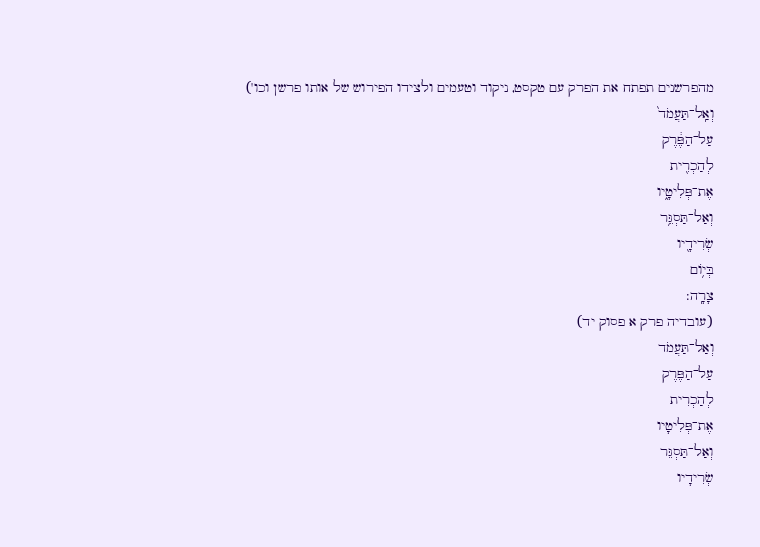מהפרשנים תפתח את הפרק עם טקסט, ניקוד וטעמים ולצידו הפירוש של אותו פרשן וכו')
וְאַֽל־תַּעֲמֹד֙
עַל־הַפֶּ֔רֶק
לְהַכְרִ֖ית
אֶת־פְּלִיטָ֑יו
וְאַל־תַּסְגֵּ֥ר
שְׂרִידָ֖יו
בְּי֥וֹם
צָרָֽה:
(עובדיה פרק א פסוק יד)
וְאַל־תַּעֲמֹד
עַל־הַפֶּרֶק
לְהַכְרִית
אֶת־פְּלִיטָיו
וְאַל־תַּסְגֵּר
שְׂרִידָיו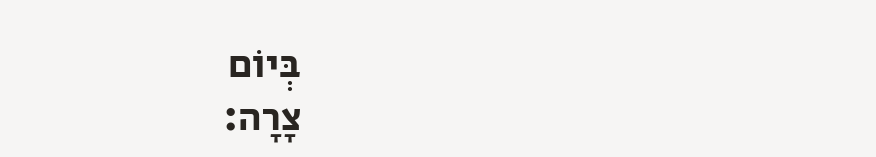בְּיוֹם
צָרָה: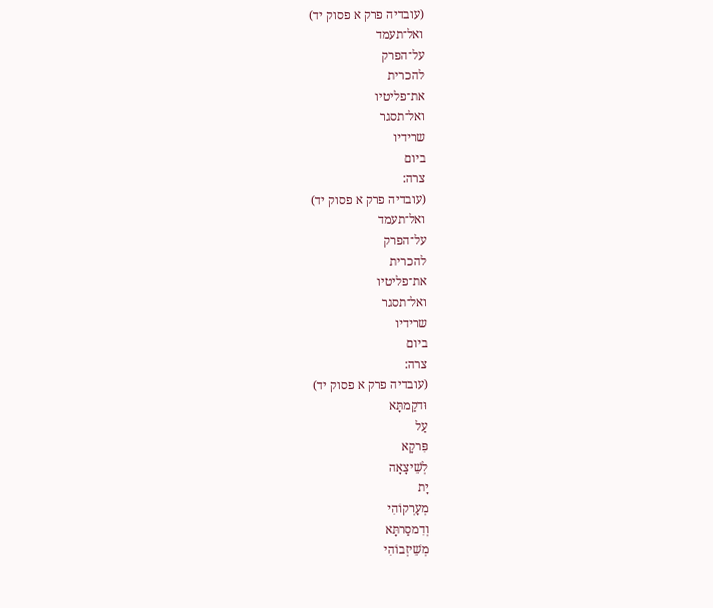(עובדיה פרק א פסוק יד)
ואל־תעמד
על־הפרק
להכרית
את־פליטיו
ואל־תסגר
שרידיו
ביום
צרה:
(עובדיה פרק א פסוק יד)
ואל־תעמד
על־הפרק
להכרית
את־פליטיו
ואל־תסגר
שרידיו
ביום
צרה:
(עובדיה פרק א פסוק יד)
וּדקַמתָּא
עַל
פִּרקָא
לְשֵׁיצָאָה
יָת
מְעָרְקוֹהִי
וְדִמסַרתָּא
מְשֵׁיזְבוֹהִי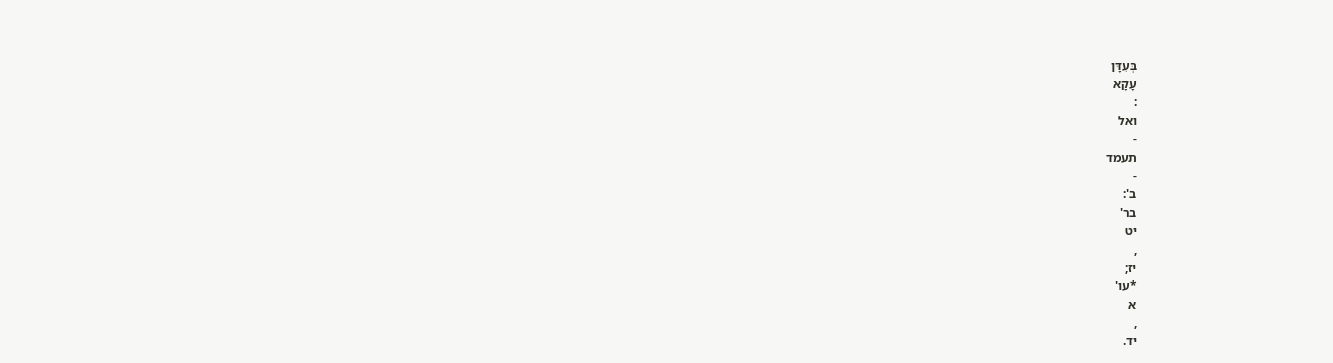בְּעִדָּן
עָקָא
:
ואל
-
תעמד
-
ב':
בר'
יט
,
יז;
*עו'
א
,
יד.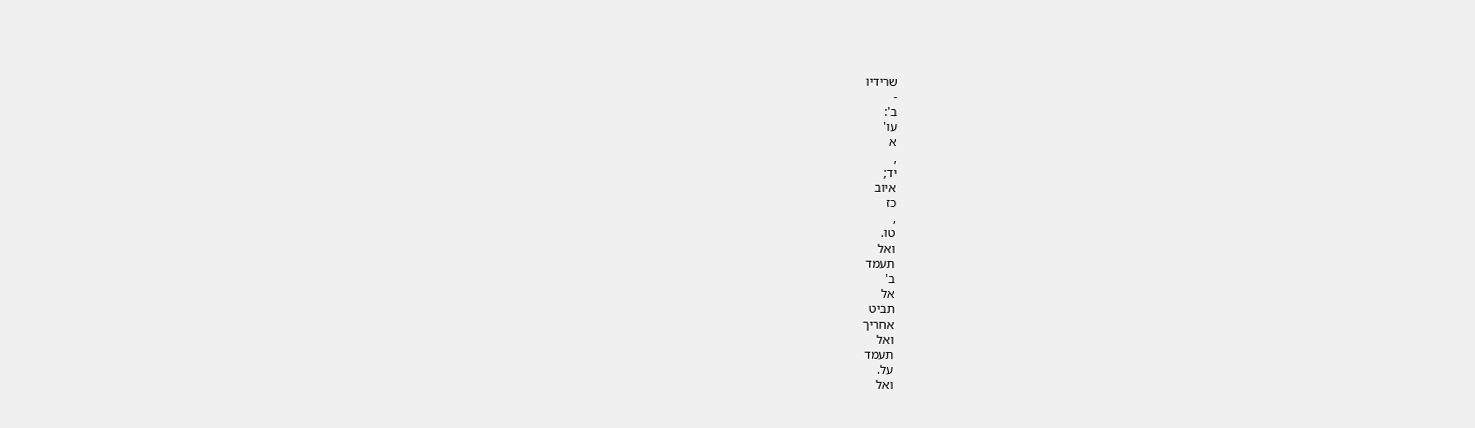שרידיו
-
ב':
עו'
א
,
יד;
איוב
כז
,
טו.
ואל
תעמד
ב'
אל
תביט
אחריך
ואל
תעמד
על.
ואל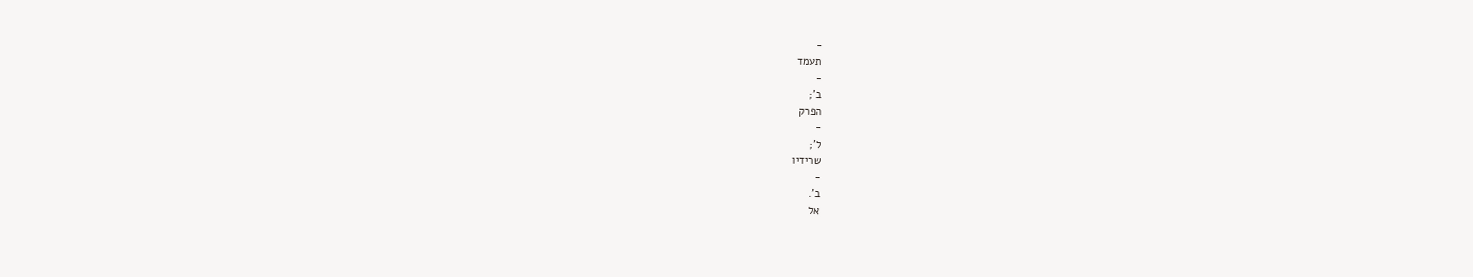-
תעמד
-
ב';
הפרק
-
ל';
שרידיו
-
ב'.
אל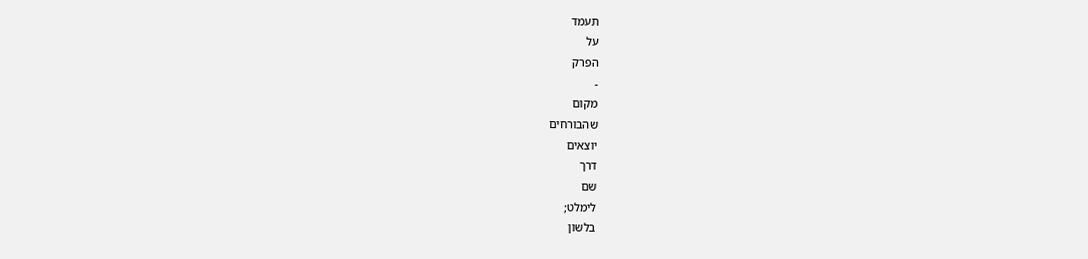תעמד
על
הפרק
-
מקום
שהבורחים
יוצאים
דרך
שם
לימלט;
בלשון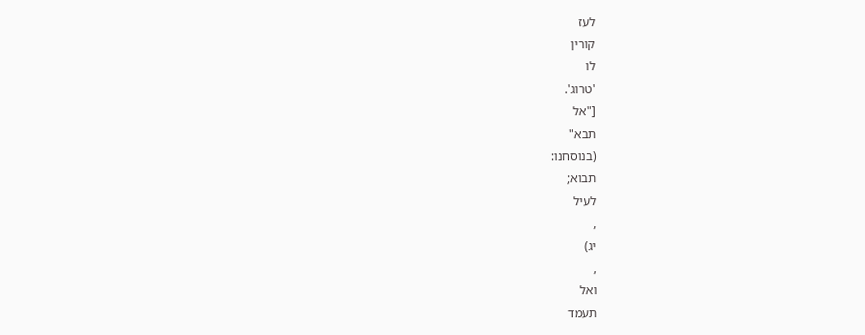לעז
קורין
לו
'טרוג'.
["אל
תבא"
(בנוסחנו:
תבוא;
לעיל
,
יג)
,
ואל
תעמד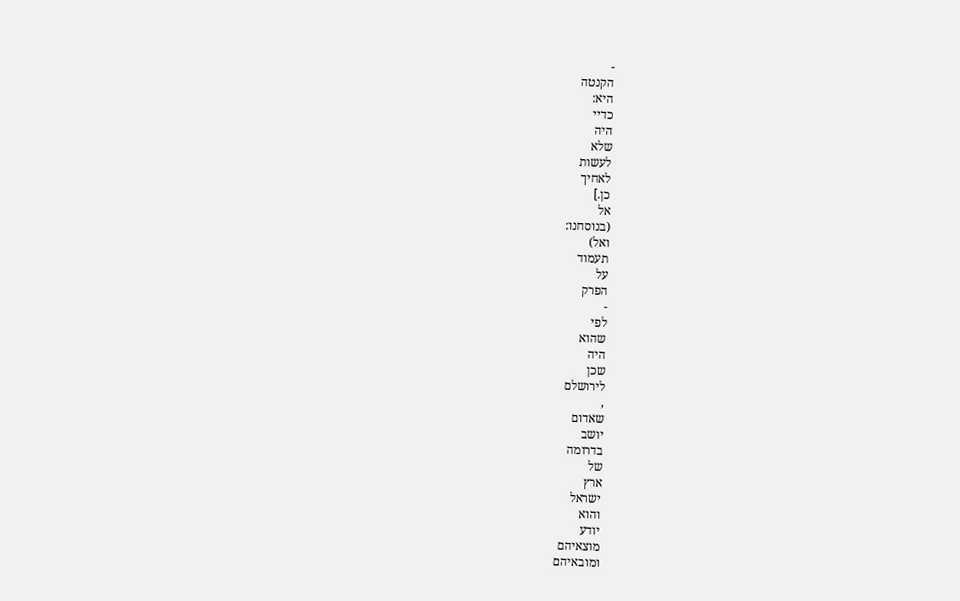-
הקנטה
היא:
כדיי
היה
שלא
לעשות
לאחיך
כן.]
אל
(בנוסחנו:
ואל)
תעמוד
על
הפרק
-
לפי
שהוא
היה
שכן
לירושלם
,
שאדום
יושב
בדרומה
של
ארץ
ישראל
והוא
יודע
מוצאיהם
ומובאיהם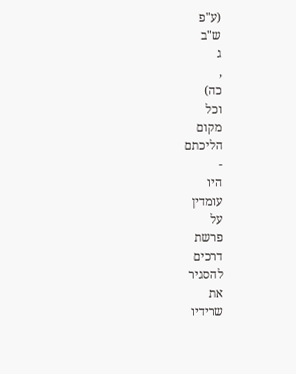(ע"פ
ש"ב
ג
,
כה)
וכל
מקום
הליכתם
-
היו
עומדין
על
פרשת
דרכים
להסגיר
את
שרידיו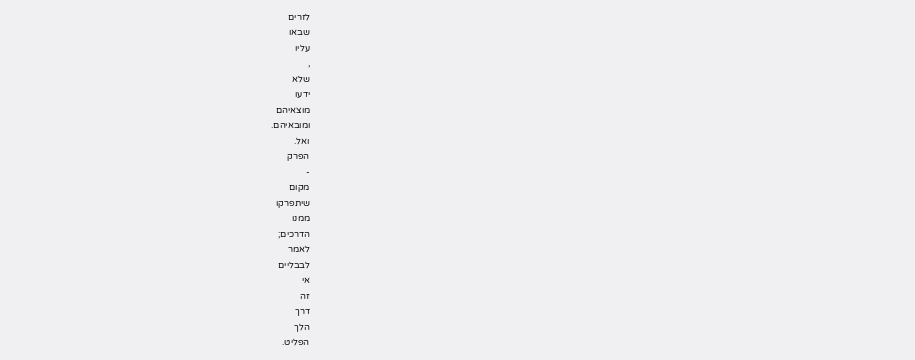לזרים
שבאו
עליו
,
שלא
ידעו
מוצאיהם
ומובאיהם.
ואל.
הפרק
-
מקום
שיתפרקו
ממנו
הדרכים;
לאמר
לבבליים
אי
זה
דרך
הלך
הפליט.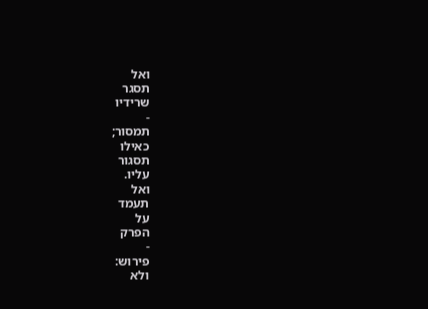ואל
תסגר
שרידיו
-
תמסור;
כאילו
תסגור
עליו.
ואל
תעמד
על
הפרק
-
פירוש:
ולא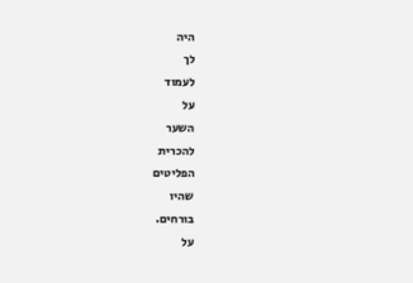היה
לך
לעמוד
על
השער
להכרית
הפליטים
שהיו
בורחים.
על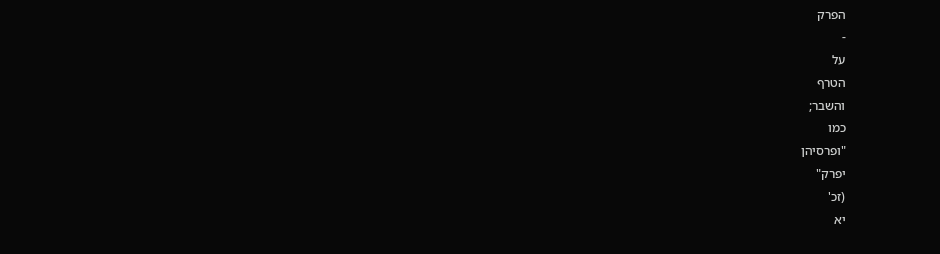הפרק
-
על
הטרף
והשבר;
כמו
"ופרסיהן
יפרק"
(זכ'
יא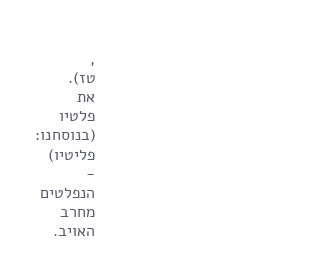,
טז).
את
פלטיו
(בנוסחנו:
פליטיו)
-
הנפלטים
מחרב
האויב.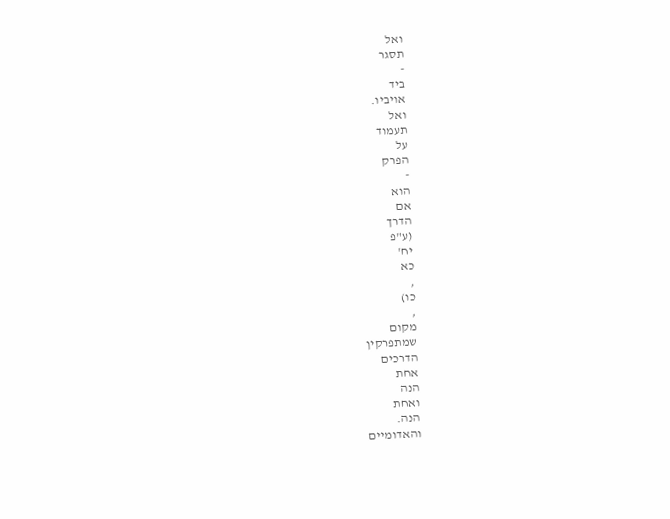ואל
תסגר
-
ביד
אויביו.
ואל
תעמוד
על
הפרק
-
הוא
אם
הדרך
(ע"פ
יח'
כא
,
כו)
,
מקום
שמתפרקין
הדרכים
אחת
הנה
ואחת
הנה.
והאדומיים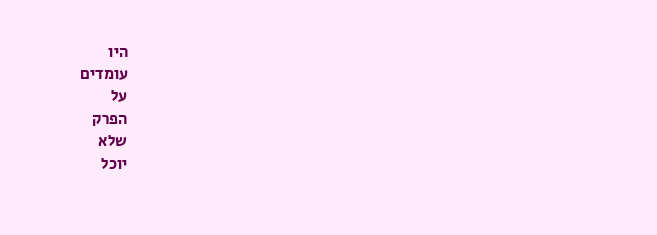היו
עומדים
על
הפרק
שלא
יוכל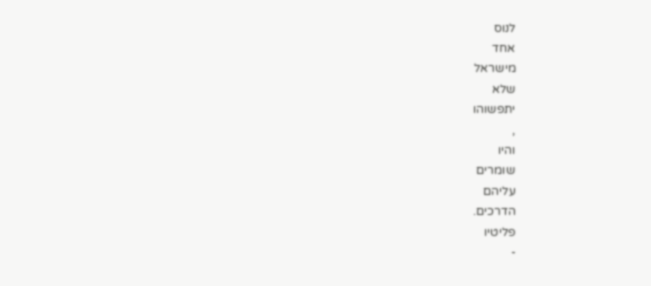לנוס
אחד
מישראל
שלא
יתפשוהו
,
והיו
שומרים
עליהם
הדרכים.
פליטיו
-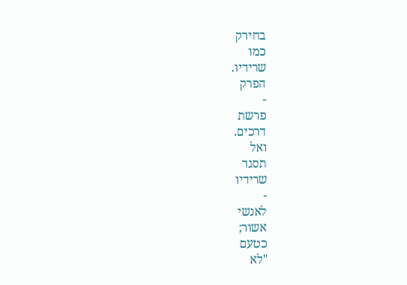בחירק
כמו
שרידיו.
הפרק
-
פרשת
דרכים.
ואל
תסגר
שרידיו
-
לאנשי
אשור;
כטעם
"לא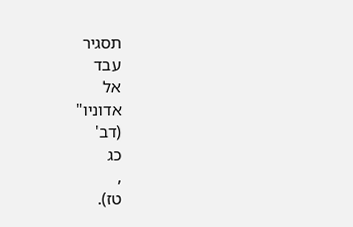תסגיר
עבד
אל
אדוניו"
(דב'
כג
,
טז).